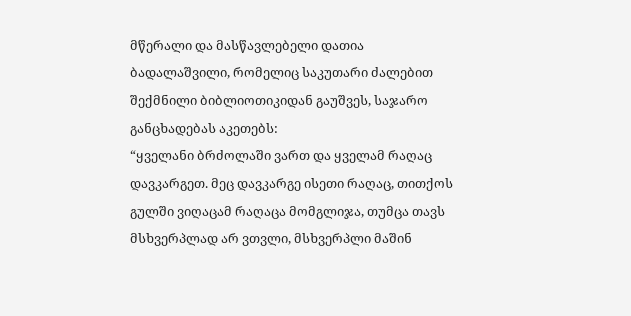მწერალი და მასწავლებელი დათია ბადალაშვილი, რომელიც საკუთარი ძალებით შექმნილი ბიბლიოთიკიდან გაუშვეს, საჯარო განცხადებას აკეთებს:
“ყველანი ბრძოლაში ვართ და ყველამ რაღაც დავკარგეთ. მეც დავკარგე ისეთი რაღაც, თითქოს გულში ვიღაცამ რაღაცა მომგლიჯა, თუმცა თავს მსხვერპლად არ ვთვლი, მსხვერპლი მაშინ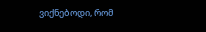ვიქნებოდი, რომ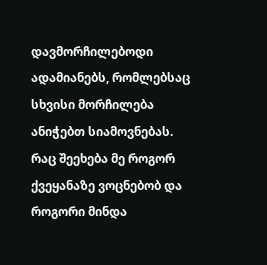დავმორჩილებოდი ადამიანებს, რომლებსაც სხვისი მორჩილება ანიჭებთ სიამოვნებას.
რაც შეეხება მე როგორ ქვეყანაზე ვოცნებობ და როგორი მინდა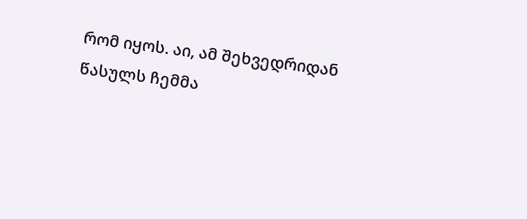რომ იყოს. აი, ამ შეხვედრიდან წასულს ჩემმა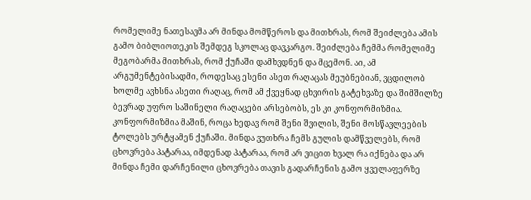რომელიმე ნათესავმა არ მინდა მომწეროს და მითხრას, რომ შეიძლება ამის გამო ბიბლიოთეკის შემდეგ სკოლაც დავკარგო. შეიძლება ჩემმა რომელიმე მეგობარმა მითხრას, რომ ქუჩაში დამხვდნენ და მცემონ. აი, ამ არგუმენტებისადმი, როდესაც ესენი ასეთ რაღაცას მეუბნებიან, ვცდილობ ხოლმე ავხსნა ასეთი რაღაც, რომ ამ ქვეყნად ცხვირის გატეხვაზე და შიმშილზე ბევრად უფრო საშინელი რაღაცები არსებობს, ეს კი კონფორმიზმია. კონფორმიზმია მაშინ, როცა ხედავ რომ შენი შვილის, შენი მოსწავლეების ტოლებს ურტყამენ ქუჩაში. მინდა ვუთხრა ჩემს გულის დამწველებს, რომ ცხოვრება პატარაა, იმდენად პატარაა, რომ არ ვიცით ხვალ რა იქნება და არ მინდა ჩემი დარჩენილი ცხოვრება თავის გადარჩენის გამო ყველაფერზე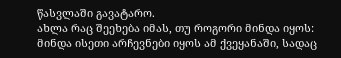წასვლაში გავატარო.
ახლა რაც შეეხება იმას, თუ როგორი მინდა იყოს: მინდა ისეთი არჩევნები იყოს ამ ქვეყანაში, სადაც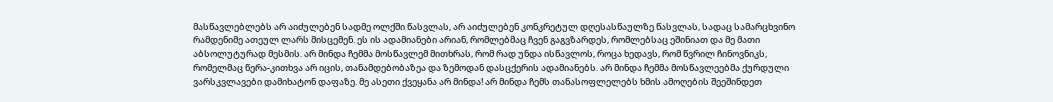მასწავლებლებს არ აიძულებენ სადმე ოლქში წასვლას, არ აიძულებენ კონკრეტულ დღესასწაულზე წასვლას, სადაც სამარცხვინო რამდენიმე ათეულ ლარს მისცემენ. ეს ის ადამიანები არიან, რომლებმაც ჩვენ გაგვზარდეს, რომლებსაც ეშინიათ და მე მათი აბსოლუტურად მესმის. არ მინდა ჩემმა მოსწავლემ მითხრას, რომ რად უნდა ისწავლოს, როცა ხედავს, რომ წვრილ ჩინოვნიკს, რომელმაც წერა-კითხვა არ იცის, თანამდებობაზეა და ზემოდან დასცქერის ადამიანებს. არ მინდა ჩემმა მოსწავლეებმა ქურდული ვარსკვლავები დამიხატონ დაფაზე. მე ასეთი ქვეყანა არ მინდა! არ მინდა ჩემს თანასოფლელებს ხმის ამოღების შეეშინდეთ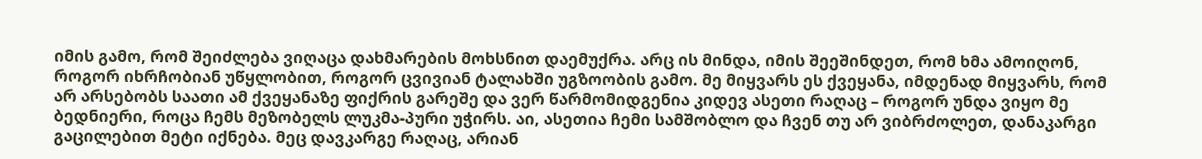იმის გამო, რომ შეიძლება ვიღაცა დახმარების მოხსნით დაემუქრა. არც ის მინდა, იმის შეეშინდეთ, რომ ხმა ამოიღონ, როგორ იხრჩობიან უწყლობით, როგორ ცვივიან ტალახში უგზოობის გამო. მე მიყვარს ეს ქვეყანა, იმდენად მიყვარს, რომ არ არსებობს საათი ამ ქვეყანაზე ფიქრის გარეშე და ვერ წარმომიდგენია კიდევ ასეთი რაღაც – როგორ უნდა ვიყო მე ბედნიერი, როცა ჩემს მეზობელს ლუკმა-პური უჭირს. აი, ასეთია ჩემი სამშობლო და ჩვენ თუ არ ვიბრძოლეთ, დანაკარგი გაცილებით მეტი იქნება. მეც დავკარგე რაღაც, არიან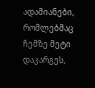ადამიანები, რომლებმაც ჩემზე მეტი დაკარგეს,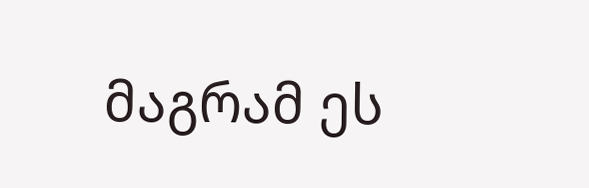მაგრამ ეს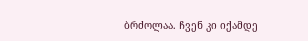ბრძოლაა. ჩვენ კი იქამდე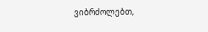ვიბრძოლებთ,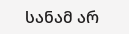სანამ არ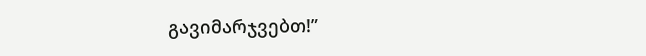გავიმარჯვებთ!”